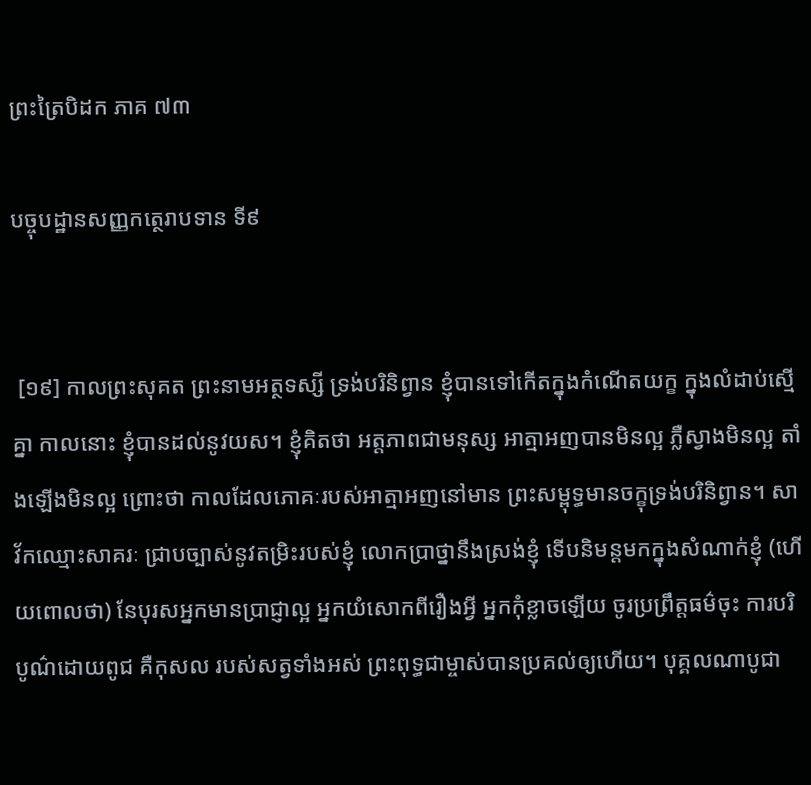ព្រះត្រៃបិដក ភាគ ៧៣

បច្ចុបដ្ឋានសញ្ញកត្ថេរាបទាន ទី៩


 [១៩] កាលព្រះសុគត ព្រះនាមអត្ថទស្សី ទ្រង់បរិនិព្វាន ខ្ញុំបានទៅកើតក្នុងកំណើតយក្ខ ក្នុងលំដាប់ស្មើគ្នា កាលនោះ ខ្ញុំបានដល់នូវយស។ ខ្ញុំគិតថា អត្តភាពជាមនុស្ស អាត្មាអញបានមិនល្អ ភ្លឺស្វាងមិនល្អ តាំងឡើងមិនល្អ ព្រោះថា កាលដែលភោគៈរបស់អាត្មាអញនៅមាន ព្រះសម្ពុទ្ធមានចក្ខុទ្រង់បរិនិព្វាន។ សាវ័កឈ្មោះសាគរៈ ជ្រាបច្បាស់នូវតម្រិះរបស់ខ្ញុំ លោកប្រាថ្នានឹងស្រង់ខ្ញុំ ទើបនិមន្តមកក្នុងសំណាក់ខ្ញុំ (ហើយពោលថា) នែបុរសអ្នកមានប្រាជ្ញាល្អ អ្នកយំសោកពីរឿងអ្វី អ្នកកុំខ្លាចឡើយ ចូរប្រព្រឹត្តធម៌ចុះ ការបរិបូណ៌ដោយពូជ គឺកុសល របស់សត្វទាំងអស់ ព្រះពុទ្ធជាម្ចាស់បានប្រគល់ឲ្យហើយ។ បុគ្គលណាបូជា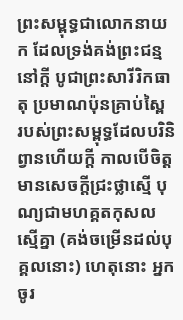ព្រះសម្ពុទ្ធជាលោកនាយក ដែលទ្រង់គង់ព្រះជន្មនៅក្តី បូជាព្រះសារីរិកធាតុ ប្រមាណប៉ុនគ្រាប់ស្ពៃ របស់ព្រះសម្ពុទ្ធដែលបរិនិព្វានហើយក្តី កាលបើចិត្តមានសេចក្តីជ្រះថ្លាស្មើ បុណ្យជាមហគ្គតកុសលស្មើគ្នា (គង់ចម្រើនដល់បុគ្គលនោះ) ហេតុនោះ អ្នកចូរ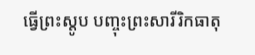ធ្វើព្រះស្តូប បញ្ចុះព្រះសារីរិកធាតុ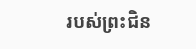របស់ព្រះជិន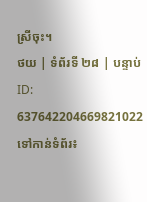ស្រីចុះ។
ថយ | ទំព័រទី ២៨ | បន្ទាប់
ID: 637642204669821022
ទៅកាន់ទំព័រ៖